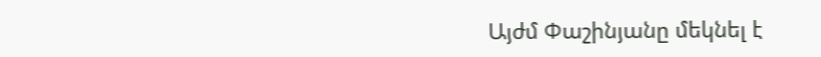Այժմ Փաշինյանը մեկնել է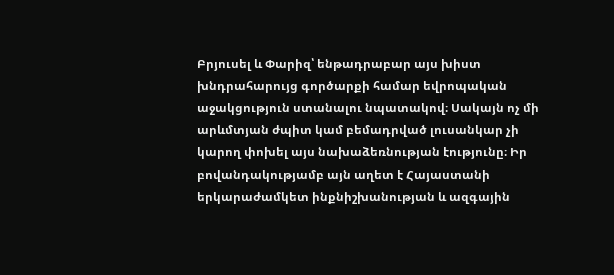Բրյուսել և Փարիզ՝ ենթադրաբար այս խիստ խնդրահարույց գործարքի համար եվրոպական աջակցություն ստանալու նպատակով։ Սակայն ոչ մի արևմտյան ժպիտ կամ բեմադրված լուսանկար չի կարող փոխել այս նախաձեռնության էությունը։ Իր բովանդակությամբ այն աղետ է Հայաստանի երկարաժամկետ ինքնիշխանության և ազգային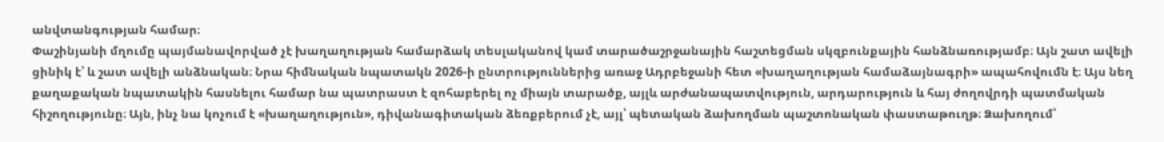անվտանգության համար։
Փաշինյանի մղումը պայմանավորված չէ խաղաղության համարձակ տեսլականով կամ տարածաշրջանային հաշտեցման սկզբունքային հանձնառությամբ։ Այն շատ ավելի ցինիկ է՝ և շատ ավելի անձնական։ Նրա հիմնական նպատակն 2026-ի ընտրություններից առաջ Ադրբեջանի հետ «խաղաղության համաձայնագրի» ապահովումն է։ Այս նեղ քաղաքական նպատակին հասնելու համար նա պատրաստ է զոհաբերել ոչ միայն տարածք, այլև արժանապատվություն, արդարություն և հայ ժողովրդի պատմական հիշողությունը։ Այն, ինչ նա կոչում է «խաղաղություն», դիվանագիտական ձեռքբերում չէ, այլ՝ պետական ձախողման պաշտոնական փաստաթուղթ։ Ձախողում՝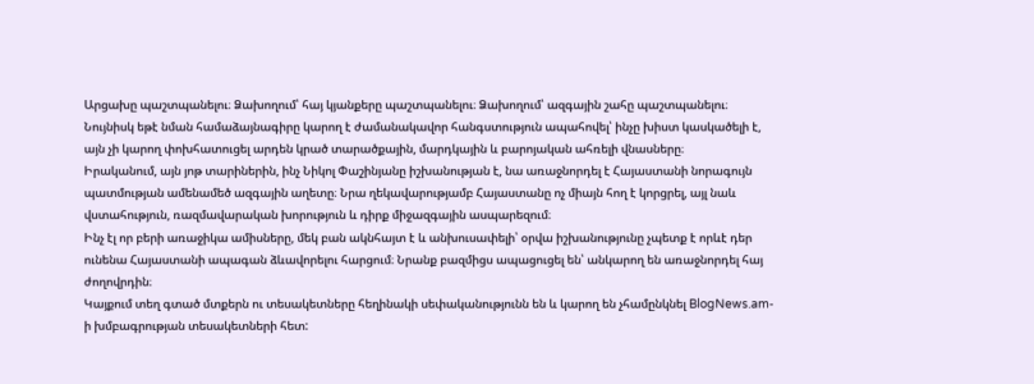Արցախը պաշտպանելու։ Ձախողում՝ հայ կյանքերը պաշտպանելու։ Ձախողում՝ ազգային շահը պաշտպանելու։
Նույնիսկ եթէ նման համաձայնագիրը կարող է ժամանակավոր հանգստություն ապահովել՝ ինչը խիստ կասկածելի է, այն չի կարող փոխհատուցել արդեն կրած տարածքային, մարդկային և բարոյական ահռելի վնասները։
Իրականում, այն յոթ տարիներին, ինչ Նիկոլ Փաշինյանը իշխանության է, նա առաջնորդել է Հայաստանի նորագույն պատմության ամենամեծ ազգային աղետը։ Նրա ղեկավարությամբ Հայաստանը ոչ միայն հող է կորցրել, այլ նաև վստահություն, ռազմավարական խորություն և դիրք միջազգային ասպարեզում։
Ինչ էլ որ բերի առաջիկա ամիսները, մեկ բան ակնհայտ է և անխուսափելի՝ օրվա իշխանությունը չպետք է որևէ դեր ունենա Հայաստանի ապագան ձևավորելու հարցում։ Նրանք բազմիցս ապացուցել են՝ անկարող են առաջնորդել հայ ժողովրդին։
Կայքում տեղ գտած մտքերն ու տեսակետները հեղինակի սեփականությունն են և կարող են չհամընկնել BlogNews.am-ի խմբագրության տեսակետների հետ: